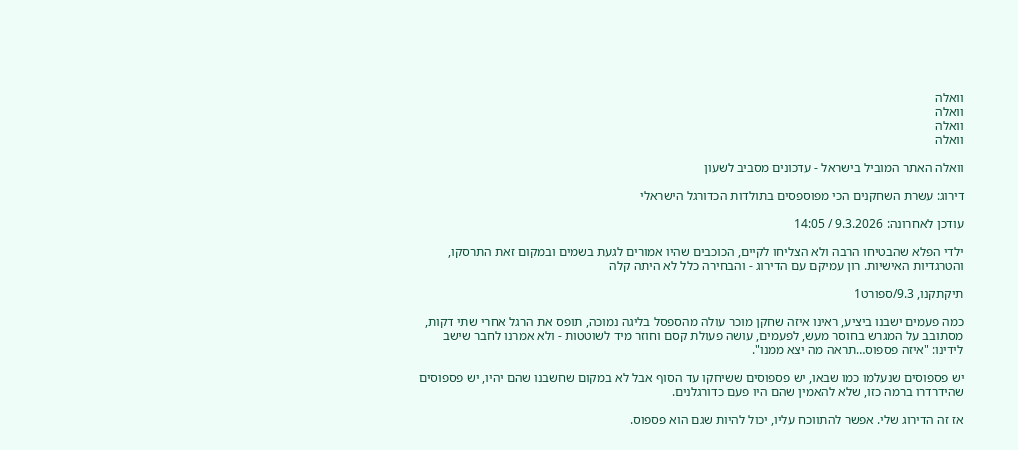וואלה
וואלה
וואלה
וואלה

וואלה האתר המוביל בישראל - עדכונים מסביב לשעון

דירוג: עשרת השחקנים הכי מפוספסים בתולדות הכדורגל הישראלי

עודכן לאחרונה: 9.3.2026 / 14:05

ילדי הפלא שהבטיחו הרבה ולא הצליחו לקיים, הכוכבים שהיו אמורים לגעת בשמים ובמקום זאת התרסקו, והטרגדיות האישיות. רון עמיקם עם הדירוג - והבחירה כלל לא היתה קלה

תיקתקנו, 9.3/ספורט1

כמה פעמים ישבנו ביציע, ראינו איזה שחקן מוכר עולה מהספסל בליגה נמוכה, תופס את הרגל אחרי שתי דקות, מסתובב על המגרש בחוסר מעש, לפעמים, עושה פעולת קסם וחוזר מיד לשוטטות - ולא אמרנו לחבר שישב לידינו: "איזה פספוס…תראה מה יצא ממנו".

יש פספוסים שנעלמו כמו שבאו, יש פספוסים ששיחקו עד הסוף אבל לא במקום שחשבנו שהם יהיו, יש פספוסים שהידרדרו ברמה כזו, שלא להאמין שהם היו פעם כדורגלנים.

אז זה הדירוג שלי. אפשר להתווכח עליו, יכול להיות שגם הוא פספוס.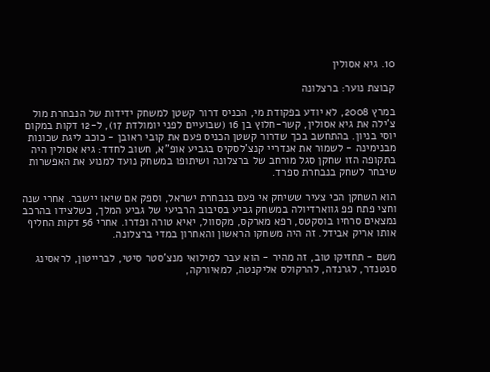10. גיא אסולין

קבוצת נוער: ברצלונה

במרץ 2008, לא יודע בפקודת מי, הכניס דרור קשטן למשחק ידידות של הנבחרת מול צ'ילה את גיא אסולין, קשר-חלוץ בן 16 (שבועיים לפני יומולדת 17), ל-12 דקות במקום יוסי בניון. בהתחשב בכך שדרור קשטן הכניס פעם את קובי ראובן - כוכב ליגת שכונות מבנימינה - לשמור את אנדריי קנצ'לסקיס בגביע אופ"א, חשוב לחדד: גיא אסולין היה בתקופה הזו שחקן סגל מורחב של ברצלונה ושיתופו במשחק נועד למנוע את האפשרות שיבחר לשחק בנבחרת ספרד.

הוא השחקן הכי צעיר ששיחק אי פעם בנבחרת ישראל, וספק אם שיאו יישבר. אחרי שנה וחצי פתח פפ גווארדיולה במשחק גביע בסיבוב הרביעי של גביע המלך, כשלצידו בהרכב נמצאים סרחיו בוסקטס, רפא מארקס, מקסוול, יאיא טורה ופדרו. אחרי 56 דקות החליף אותו אריק אבידל. זה היה משחקו הראשון והאחרון במדי ברצלונה.

משם - תחזיקו טוב, זה מהיר - הוא עבר למילואי מנצ'סטר סיטי, לברייטון, לראסינג סנטנדר, לגרנדה, להרקולס אליקנטה, למאיורקה,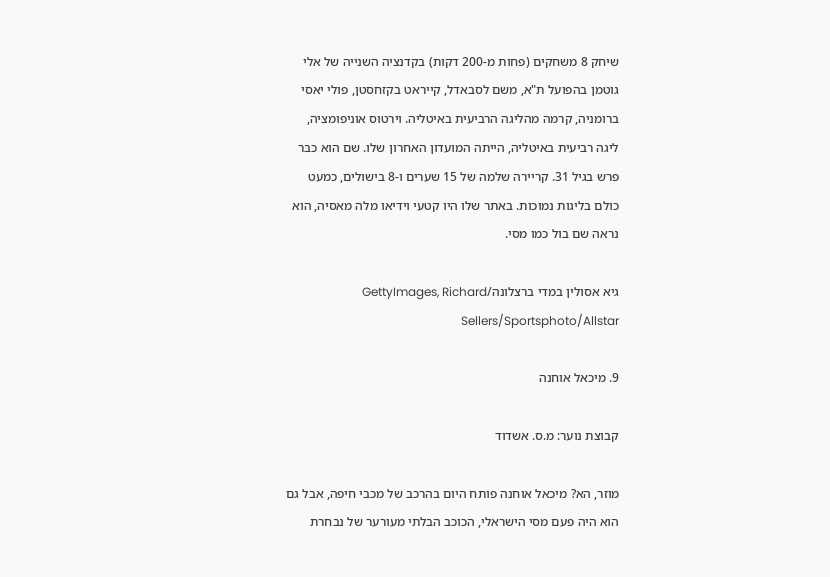שיחק 8 משחקים (פחות מ-200 דקות) בקדנציה השנייה של אלי גוטמן בהפועל ת"א, משם לסבאדל, קייראט בקזחסטן, פולי יאסי ברומניה, קרמה מהליגה הרביעית באיטליה. וירטוס אוניפומציה, ליגה רביעית באיטליה, הייתה המועדון האחרון שלו. שם הוא כבר פרש בגיל 31. קריירה שלמה של 15 שערים ו-8 בישולים, כמעט כולם בליגות נמוכות. באתר שלו היו קטעי וידיאו מלה מאסיה, הוא נראה שם בול כמו מסי.

גיא אסולין במדי ברצלונה/GettyImages, Richard Sellers/Sportsphoto/Allstar

9. מיכאל אוחנה

קבוצת נוער: מ.ס. אשדוד

מוזר, הא? מיכאל אוחנה פותח היום בהרכב של מכבי חיפה, אבל גם הוא היה פעם מסי הישראלי, הכוכב הבלתי מעורער של נבחרת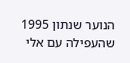הנוער שנתון 1995 שהעפילה עם אלי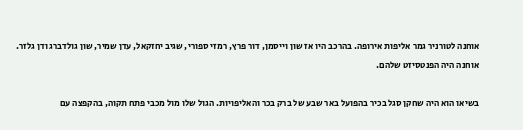אוחנה לטורניר גמר אליפות אירופה. בהרכב היו אז שון וייסמן, דור פרץ, רמזי ספורי, שגיב יחזקאל, עדן שמיר, שון גולדברג ודן גלזר. אוחנה היה הפנטסיזט שלהם.

בשיאו הוא היה שחקן סגל בכיר בהפועל באר שבע של ברק בכר והאליפויות. הגול שלו מול מכבי פתח תקוה, בהקפצה עם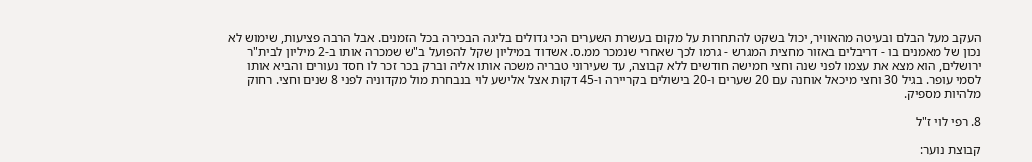העקב מעל הבלם ובעיטה מהאוויר, יכול בשקט להתחרות על מקום בעשרת השערים הכי גדולים בליגה הבכירה בכל הזמנים. אבל הרבה פציעות, שימוש לא נכון של מאמנים בו - דריבלים באזור מחצית המגרש - גרמו לכך שאחרי שנמכר ממ.ס. אשדוד במיליון שקל להפועל ב"ש שמכרה אותו ב-2 מיליון לבית"ר ירושלים, הוא מצא את עצמו לפני שנה וחצי חמישה חודשים ללא קבוצה, עד שעירוני טבריה משכה אותו אליה וברק בכר זכר לו חסד נעורים והביא אותו לסמי עופר. בגיל 30 וחצי מיכאל אוחנה עם 20 שערים ו-20 בישולים בקריירה ו-45 דקות אצל אלישע לוי בנבחרת מול מקדוניה לפני 8 שנים וחצי. רחוק מלהיות מספיק.

8. רפי לוי ז"ל

קבוצת נוער: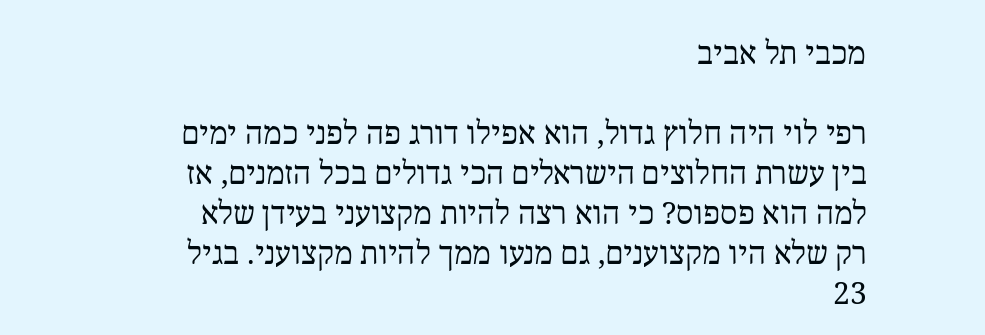מכבי תל אביב

רפי לוי היה חלוץ גדול, הוא אפילו דורג פה לפני כמה ימים בין עשרת החלוצים הישראלים הכי גדולים בכל הזמנים, אז למה הוא פספוס? כי הוא רצה להיות מקצועני בעידן שלא רק שלא היו מקצוענים, גם מנעו ממך להיות מקצועני. בגיל 23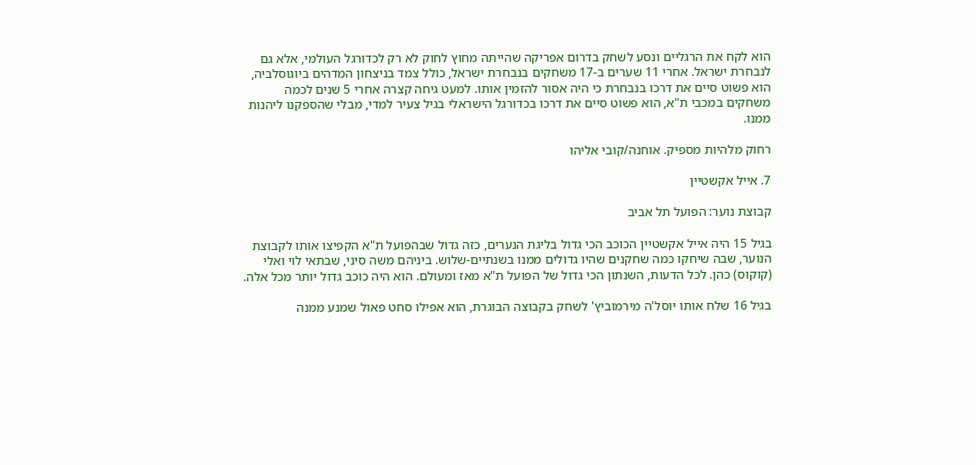הוא לקח את הרגליים ונסע לשחק בדרום אפריקה שהייתה מחוץ לחוק לא רק לכדורגל העולמי, אלא גם לנבחרת ישראל. אחרי 11 שערים ב-17 משחקים בנבחרת ישראל, כולל צמד בניצחון המדהים ביוגוסלביה, הוא פשוט סיים את דרכו בנבחרת כי היה אסור להזמין אותו. למעט גיחה קצרה אחרי 5 שנים לכמה משחקים במכבי ת"א, הוא פשוט סיים את דרכו בכדורגל הישראלי בגיל צעיר למדי, מבלי שהספקנו ליהנות ממנו.

רחוק מלהיות מספיק. אוחנה/קובי אליהו

7. אייל אקשטיין

קבוצת נוער: הפועל תל אביב

בגיל 15 היה אייל אקשטיין הכוכב הכי גדול בליגת הנערים, כזה גדול שבהפועל ת"א הקפיצו אותו לקבוצת הנוער, שבה שיחקו כמה שחקנים שהיו גדולים ממנו בשנתיים-שלוש. ביניהם משה סיני, שבתאי לוי ואלי (קוקוס) כהן. לכל הדעות, השנתון הכי גדול של הפועל ת"א מאז ומעולם. הוא היה כוכב גדול יותר מכל אלה.

בגיל 16 שלח אותו יוסל'ה מירמוביץ' לשחק בקבוצה הבוגרת, הוא אפילו סחט פאול שמנע ממנה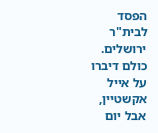הפסד לבית"ר ירושלים. כולם דיברו על אייל אקשטיין, אבל יום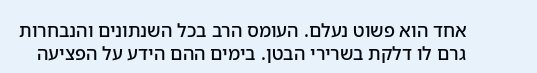אחד הוא פשוט נעלם. העומס הרב בכל השנתונים והנבחרות גרם לו דלקת בשרירי הבטן. בימים ההם הידע על הפציעה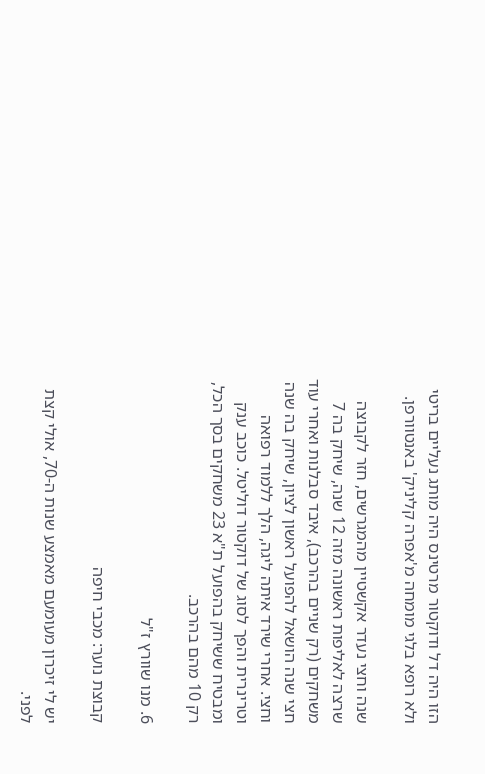הזו היה דל ודוקטור מרטינס היה מותג נעליים בריטי ולא רופא בלגי מומחה מ'אפרה קליניק' באנטוורפן.

שנה וחצי נעדר אקשטיין מהמגרשים, חזר לקבוצה שרצה לאליפות ראשונה מזה 12 שנה, שיחק בה 7 משחקים (רק שניים בהרכב), איבד סבלנות ואחרי עוד חצי שנה הושאל להפועל ראשון לציון, שיחק בה שנה וחצי. אחרי שירד איתה ליגה, הלך ללמוד רפואה וטרינרית והפך לסוג של דוקטור דוליטל. כוכב ענק ומבטיח ששיחק בהפועל ת"א 23 משחקים בסך הכל, רק 10 מהם בהרכב.

6. מנו שוורץ ז"ל

קבוצת נוער: מכבי חיפה

יש לי זיכרון מעומעם מאמצע שנות ה-70, אולי קצת לפני.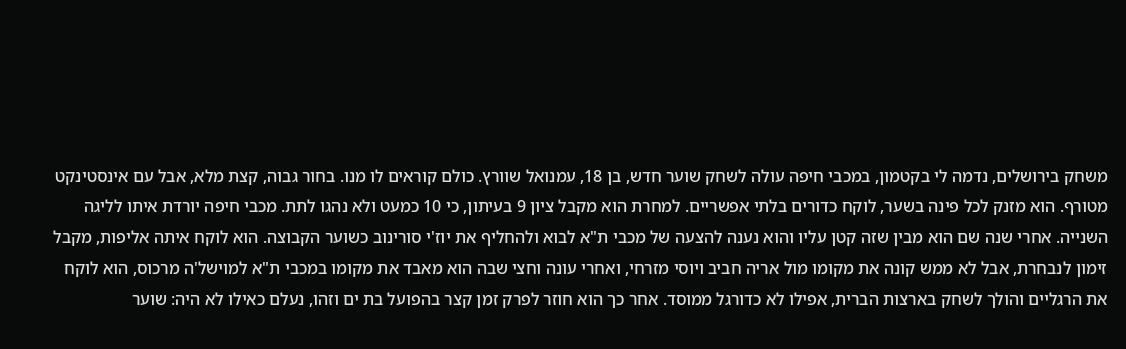משחק בירושלים, נדמה לי בקטמון, במכבי חיפה עולה לשחק שוער חדש, בן 18, עמנואל שוורץ. כולם קוראים לו מנו. בחור גבוה, קצת מלא, אבל עם אינסטינקט מטורף. הוא מזנק לכל פינה בשער, לוקח כדורים בלתי אפשריים. למחרת הוא מקבל ציון 9 בעיתון, כי 10 כמעט ולא נהגו לתת. מכבי חיפה יורדת איתו לליגה השנייה. אחרי שנה שם הוא מבין שזה קטן עליו והוא נענה להצעה של מכבי ת"א לבוא ולהחליף את יוז'י סורינוב כשוער הקבוצה. הוא לוקח איתה אליפות, מקבל זימון לנבחרת, אבל לא ממש קונה את מקומו מול אריה חביב ויוסי מזרחי, ואחרי עונה וחצי שבה הוא מאבד את מקומו במכבי ת"א למוישל'ה מרכוס, הוא לוקח את הרגליים והולך לשחק בארצות הברית, אפילו לא כדורגל ממוסד. אחר כך הוא חוזר לפרק זמן קצר בהפועל בת ים וזהו, נעלם כאילו לא היה: שוער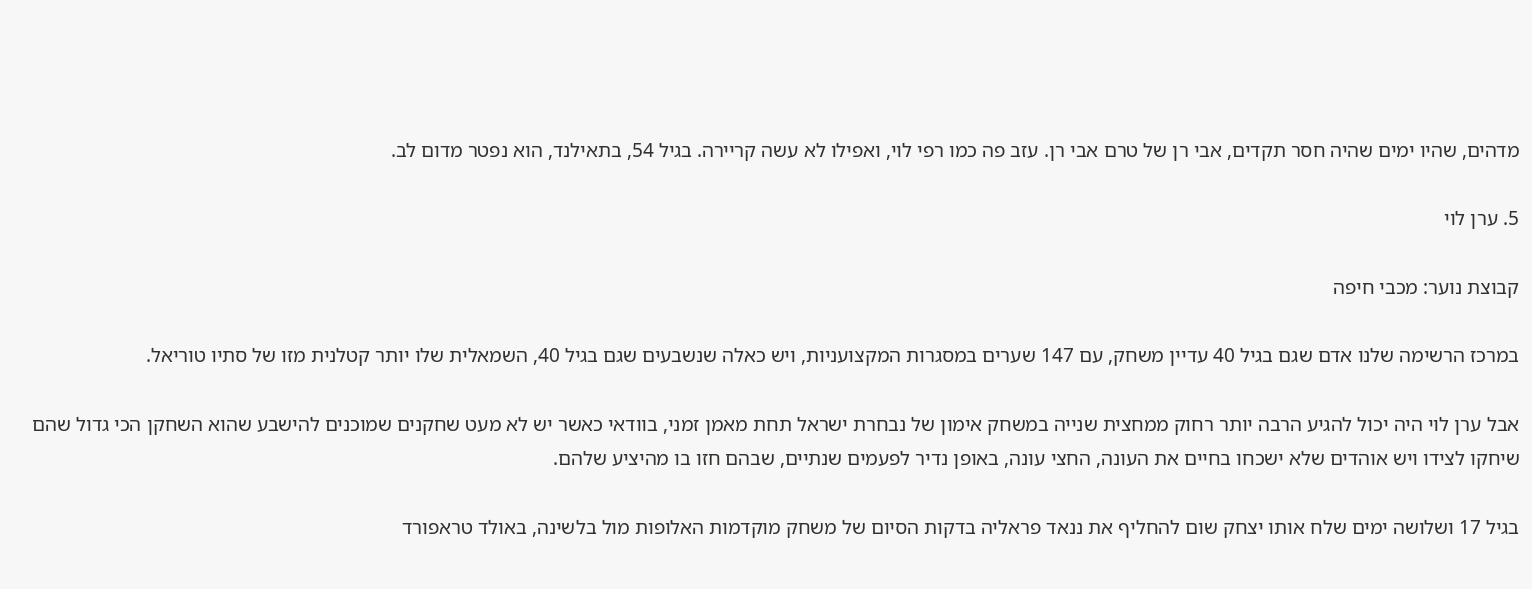מדהים, שהיו ימים שהיה חסר תקדים, אבי רן של טרם אבי רן. עזב פה כמו רפי לוי, ואפילו לא עשה קריירה. בגיל 54, בתאילנד, הוא נפטר מדום לב.

5. ערן לוי

קבוצת נוער: מכבי חיפה

במרכז הרשימה שלנו אדם שגם בגיל 40 עדיין משחק, עם 147 שערים במסגרות המקצועניות, ויש כאלה שנשבעים שגם בגיל 40, השמאלית שלו יותר קטלנית מזו של סתיו טוריאל.

אבל ערן לוי היה יכול להגיע הרבה יותר רחוק ממחצית שנייה במשחק אימון של נבחרת ישראל תחת מאמן זמני, בוודאי כאשר יש לא מעט שחקנים שמוכנים להישבע שהוא השחקן הכי גדול שהם שיחקו לצידו ויש אוהדים שלא ישכחו בחיים את העונה, החצי עונה, באופן נדיר לפעמים שנתיים, שבהם חזו בו מהיציע שלהם.

בגיל 17 ושלושה ימים שלח אותו יצחק שום להחליף את ננאד פראליה בדקות הסיום של משחק מוקדמות האלופות מול בלשינה, באולד טראפורד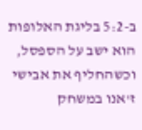ב-5:2 בליגת האלופות הוא ישב על הספסל, וכשהחליף את אבישי ז'אנו במשחק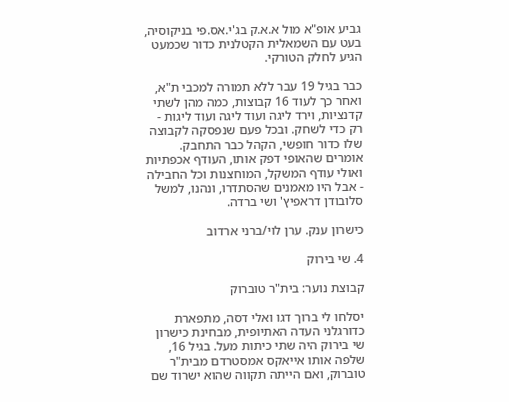גביע אופ"א מול א.א.ק בג'י.אס.פי בניקוסיה, בעט עם השמאלית הקטלנית כדור שכמעט הגיע לחלק הטורקי.

כבר בגיל 19 עבר ללא תמורה למכבי ת"א, ואחר כך לעוד 16 קבוצות, כמה מהן לשתי קדנציות, וירד ליגה ועוד ליגה ועוד ליגות - רק כדי לשחק. ובכל פעם שנפסקה לקבוצה שלו כדור חופשי, הקהל כבר התחבק. אומרים שהאופי דפק אותו, העודף אכפתיות ואולי עודף המשקל, המוחצנות וכל החבילה - אבל היו מאמנים שהסתדרו, ונהנו, למשל סלובודן דראפיץ' ושי ברדה.

כישרון ענק. ערן לוי/ברני ארדוב

4. שי בירוק

קבוצת נוער: בית"ר טוברוק

יסלחו לי ברוך דגו ואלי דסה, מתפארת כדורגלני העדה האתיופית, מבחינת כישרון שי בירוק היה שתי כיתות מעל. בגיל 16, שלפה אותו אייאקס אמסטרדם מבית"ר טוברוק, ואם הייתה תקווה שהוא ישרוד שם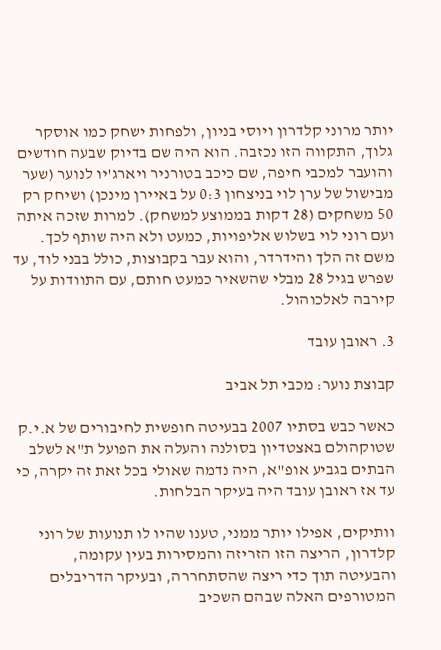יותר מרוני קלדרון ויוסי בניון, ולפחות ישחק כמו אוסקר גלוך, התקווה הזו נכזבה. הוא היה שם בדיוק שבעה חודשים והועבר למכבי חיפה, שם כיכב בטורניר ויארג'יו לנוער (שער מבישול של ערן לוי בניצחון 0:3 על באיירן מינכן) ושיחק רק 50 משחקים (28 דקות בממוצע למשחק). למרות שזכה איתה ועם רוני לוי בשלוש אליפויות, כמעט ולא היה שותף לכך. משם זה הלך והידרדר, והוא עבר בקבוצות, כולל בבני לוד, עד שפרש בגיל 28 מבלי שהשאיר כמעט חותם, עם התוודות על קירבה לאלכוהול.

3. ראובן עובד

קבוצת נוער: מכבי תל אביב

כאשר כבש בסתיו 2007 בבעיטה חופשית לחיבורים של א.י.ק שטוקהולם באצטדיון בסולנה והעלה את הפועל ת"א לשלב הבתים בגביע אופ"א, היה נדמה שאולי בכל זאת זה יקרה, כי עד אז ראובן עובד היה בעיקר הבלחות.

וותיקים, אפילו יותר ממני, טענו שהיו לו תנועות של רוני קלדרון, הריצה הזו הזריזה והמסירות בעין עקומה, והבעיטה תוך כדי ריצה שהסתחררה, ובעיקר הדריבלים המטורפים האלה שבהם השכיב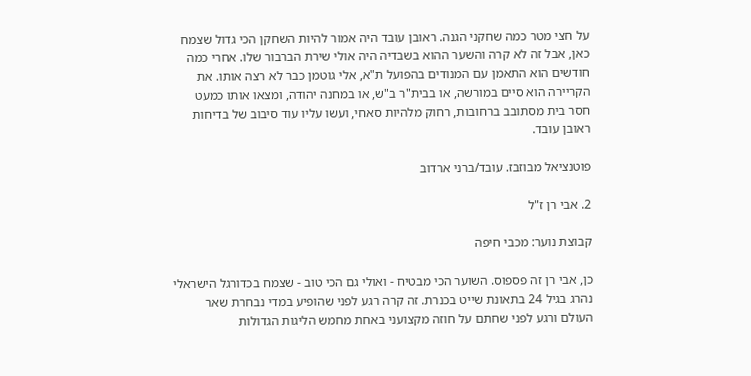על חצי מטר כמה שחקני הגנה. ראובן עובד היה אמור להיות השחקן הכי גדול שצמח כאן, אבל זה לא קרה והשער ההוא בשבדיה היה אולי שירת הברבור שלו. אחרי כמה חודשים הוא התאמן עם המנודים בהפועל ת"א, אלי גוטמן כבר לא רצה אותו. את הקריירה הוא סיים במורשה, או בבית"ר ב"ש, או במחנה יהודה, ומצאו אותו כמעט חסר בית מסתובב ברחובות, רחוק מלהיות סאחי, ועשו עליו עוד סיבוב של בדיחות ראובן עובד.

פוטנציאל מבוזבז. עובד/ברני ארדוב

2. אבי רן ז"ל

קבוצת נוער: מכבי חיפה

כן, אבי רן זה פספוס. השוער הכי מבטיח - ואולי גם הכי טוב - שצמח בכדורגל הישראלי נהרג בגיל 24 בתאונת שייט בכנרת. זה קרה רגע לפני שהופיע במדי נבחרת שאר העולם ורגע לפני שחתם על חוזה מקצועני באחת מחמש הליגות הגדולות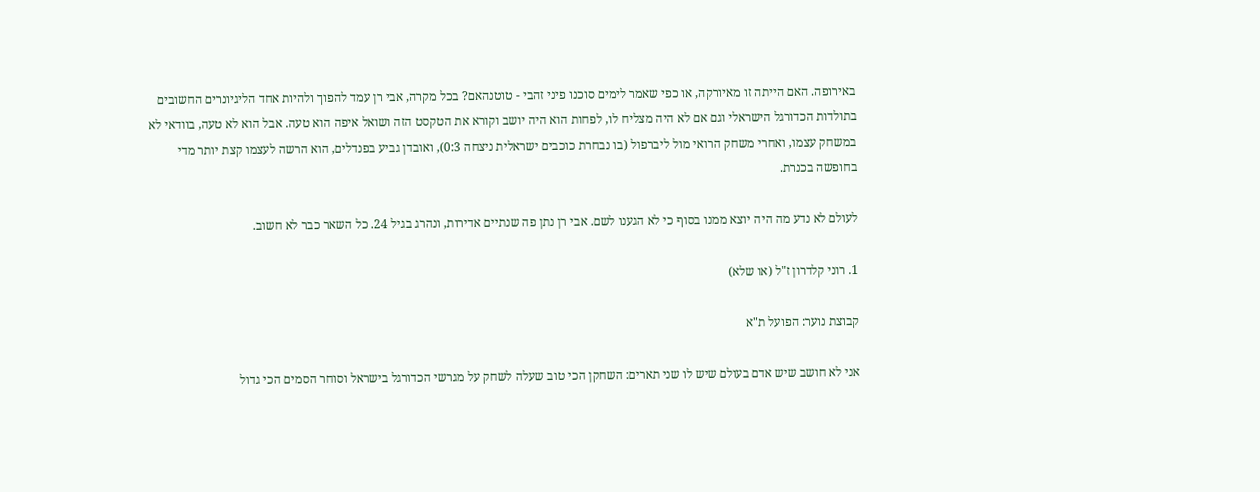באירופה. האם הייתה זו מאיורקה, או כפי שאמר לימים סוכנו פיני זהבי - טוטנהאם? בכל מקרה, אבי רן עמד להפוך ולהיות אחד הליגיונרים החשובים בתולדות הכדורגל הישראלי וגם אם לא היה מצליח לו, לפחות הוא היה יושב וקורא את הטקסט הזה ושואל איפה הוא טעה. אבל הוא לא טעה, בוודאי לא במשחק עצמו, ואחרי משחק הרואי מול ליברפול (בו נבחרת כוכבים ישראלית ניצחה 0:3), ואובדן גביע בפנדלים, הוא הרשה לעצמו קצת יותר מדי בחופשה בכנרת.

לעולם לא נדע מה היה יוצא ממנו בסוף כי לא הגענו לשם. אבי רן נתן פה שנתיים אדירות, ונהרג בגיל 24. כל השאר כבר לא חשוב.

1. רוני קלדרון ז"ל (או שלא)

קבוצת נוער: הפועל ת"א

אני לא חושב שיש אדם בעולם שיש לו שני תארים: השחקן הכי טוב שעלה לשחק על מגרשי הכדורגל בישראל וסוחר הסמים הכי גדול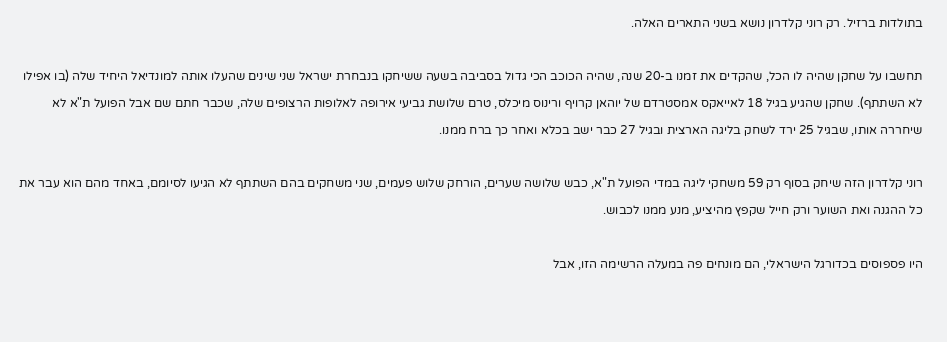בתולדות ברזיל. רק רוני קלדרון נושא בשני התארים האלה.

תחשבו על שחקן שהיה לו הכל, שהקדים את זמנו ב-20 שנה, שהיה הכוכב הכי גדול בסביבה בשעה ששיחקו בנבחרת ישראל שני שינים שהעלו אותה למונדיאל היחיד שלה (בו אפילו לא השתתף). שחקן שהגיע בגיל 18 לאייאקס אמסטרדם של יוהאן קרויף ורינוס מיכלס, טרם שלושת גביעי אירופה לאלופות הרצופים שלה, שכבר חתם שם אבל הפועל ת"א לא שיחררה אותו, שבגיל 25 ירד לשחק בליגה הארצית ובגיל 27 כבר ישב בכלא ואחר כך ברח ממנו.

רוני קלדרון הזה שיחק בסוף רק 59 משחקי ליגה במדי הפועל ת"א, כבש שלושה שערים, הורחק שלוש פעמים, שני משחקים בהם השתתף לא הגיעו לסיומם, באחד מהם הוא עבר את כל ההגנה ואת השוער ורק חייל שקפץ מהיציע, מנע ממנו לכבוש.

היו פספוסים בכדורגל הישראלי, הם מונחים פה במעלה הרשימה הזו, אבל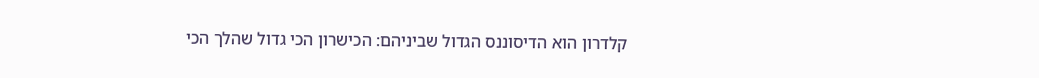קלדרון הוא הדיסוננס הגדול שביניהם: הכישרון הכי גדול שהלך הכי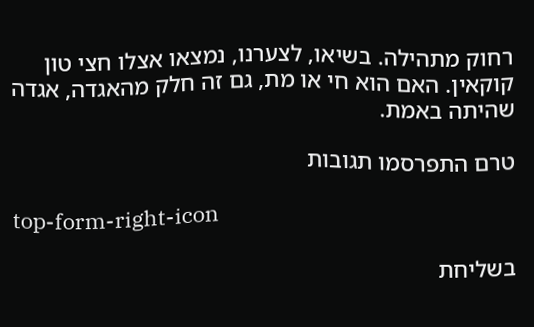רחוק מתהילה. בשיאו, לצערנו, נמצאו אצלו חצי טון קוקאין. האם הוא חי או מת, גם זה חלק מהאגדה, אגדה שהיתה באמת.

טרם התפרסמו תגובות

top-form-right-icon

בשליחת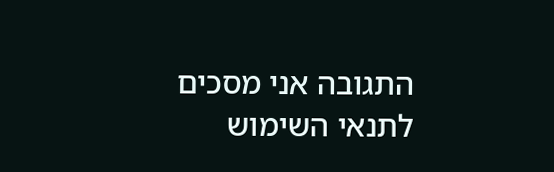התגובה אני מסכים לתנאי השימוש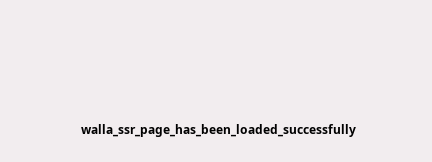walla_ssr_page_has_been_loaded_successfully